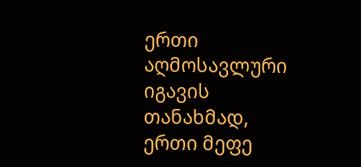ერთი აღმოსავლური იგავის თანახმად, ერთი მეფე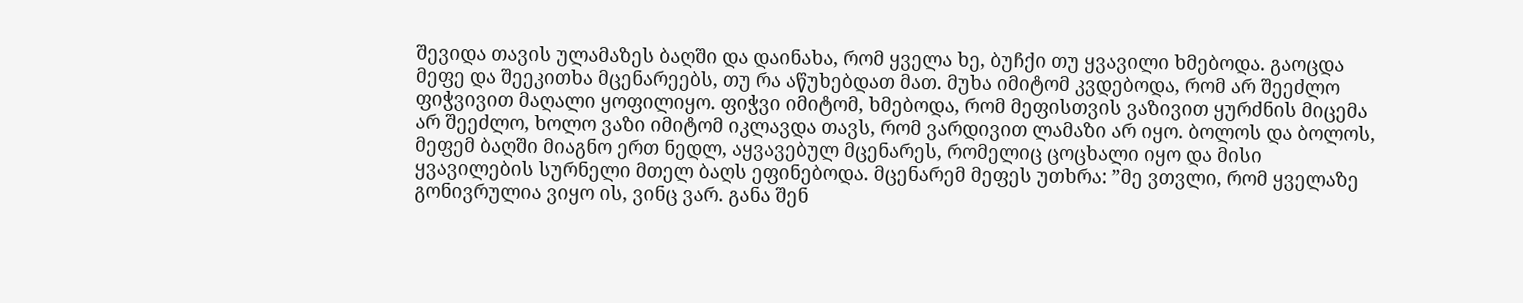შევიდა თავის ულამაზეს ბაღში და დაინახა, რომ ყველა ხე, ბუჩქი თუ ყვავილი ხმებოდა. გაოცდა მეფე და შეეკითხა მცენარეებს, თუ რა აწუხებდათ მათ. მუხა იმიტომ კვდებოდა, რომ არ შეეძლო ფიჭვივით მაღალი ყოფილიყო. ფიჭვი იმიტომ, ხმებოდა, რომ მეფისთვის ვაზივით ყურძნის მიცემა არ შეეძლო, ხოლო ვაზი იმიტომ იკლავდა თავს, რომ ვარდივით ლამაზი არ იყო. ბოლოს და ბოლოს, მეფემ ბაღში მიაგნო ერთ ნედლ, აყვავებულ მცენარეს, რომელიც ცოცხალი იყო და მისი ყვავილების სურნელი მთელ ბაღს ეფინებოდა. მცენარემ მეფეს უთხრა: ”მე ვთვლი, რომ ყველაზე გონივრულია ვიყო ის, ვინც ვარ. განა შენ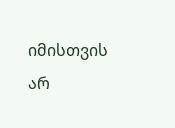იმისთვის არ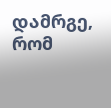დამრგე, რომ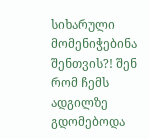სიხარული მომენიჭებინა შენთვის?! შენ რომ ჩემს ადგილზე გდომებოდა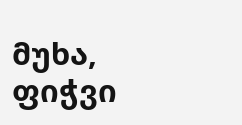მუხა, ფიჭვი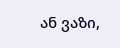ან ვაზი,